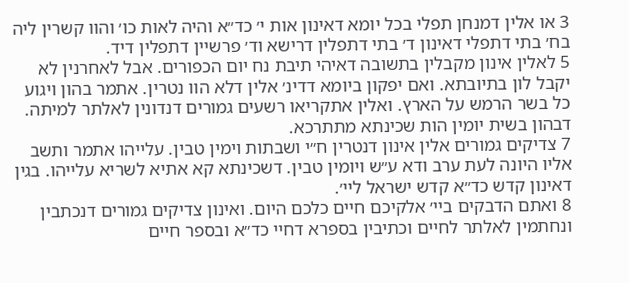3 או אלין דמנחן תפלי בכל יומא דאינון אות י׳ כד״א והיה לאות כו׳ והוו קשרין ליה בח׳ בתי דתפלי דאינון ד׳ בתי דתפלין דרישא וד׳ פרשיין דתפלין דיד.
5 לאלין אינון מקבלין בתשובה דאיהי תיבת נח יום הכפורים. אבל לאחרנין לא יקבל לון בתיובתא. ואם יפקון ביומא דדינ׳ אלין דלא הוו נטרין. אתמר בהון ויגוע כל בשר הרמש על הארץ. ואלין אתקריאו רשעים גמורים דנדונין לאלתר למיתה. דבהון בשית יומין הות שכינתא מתתרכא.
7 צדיקים גמורים אלין אינון דנטרין ח״י ושבתות וימין טבין. עלייהו אתמר ותשב אליו היונה לעת ערב ודא ע״ש ויומין טבין. דשכינתא קא אתיא לשריא עלייהו. בגין דאינון קדש כד״א קדש ישראל ליי׳.
8 ואתם הדבקים ביי׳ אלקיכם חיים כלכם היום. ואינון צדיקים גמורים דנכתבין ונחתמין לאלתר לחיים וכתיבין בספרא דחיי כד״א ובספר חיים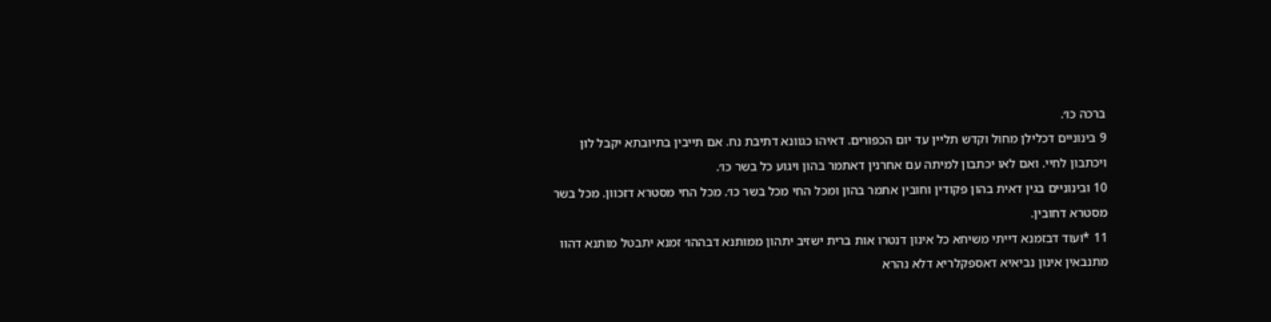ברכה כו׳.
9 בינוניים דכלילן מחול וקדש תליין עד יום הכפורים. דאיהו כגוונא דתיבת נח. אם תייבין בתיובתא יקבל לון ויכתבון לחיי. ואם לאו יכתבון למיתה עם אחרנין דאתמר בהון ויגוע כל בשר כו׳.
10 ובינוניים בגין דאית בהון פקודין וחובין אתמר בהון ומכל החי מכל בשר כו׳. מכל החי מסטרא דזכוון. מכל בשר מסטרא דחובין.
11 *ועוד דבזמנא דייתי משיחא כל אינון דנטרו אות ברית ישזיב יתהון ממותנא דבההו׳ זמנא יתבטל מותנא דהוו מתנבאין אינון נביאיא דאספקלריא דלא נהרא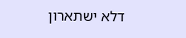דלא ישתארון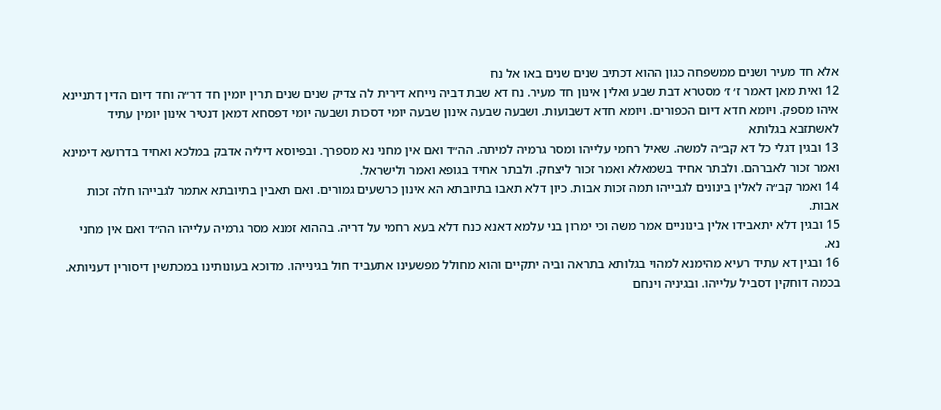אלא חד מעיר ושנים ממשפחה כגון ההוא דכתיב שנים שנים באו אל נח
12 ואית מאן דאמר ז׳ ז׳ מסטרא דבת שבע ואלין אינון חד מעיר. נח דא שבת דביה נייחא דירית לה צדיק שנים שנים תרין יומין חד דר״ה וחד דיום הדין דתניינא איהו מספק. ויומא חדא דיום הכפורים. ויומא חדא דשבועות. ושבעה שבעה אינון שבעה יומי דסכות ושבעה יומי דפסחא דמאן דנטיר אינון יומין עתיד לאשתזבא בגלותא
13 ובגין דגלי כל דא קב״ה למשה. שאיל רחמי עלייהו ומסר גרמיה למיתה. הה״ד ואם אין מחני נא מספרך. ובפיוסא דיליה אדבק במלכא ואחיד בדרועא דימינא ואמר זכור לאברהם. ולבתר אחיד בשמאלא ואמר זכור ליצחק. ולבתר אחיד בגופא ואמר ולישראל.
14 ואמר קב״ה לאלין בינונים לגבייהו תמה זכות אבות. כיון דלא תאבו בתיובתא הא אינון כרשעים גמורים. ואם תאבין בתיובתא אתמר לגבייהו חלה זכות אבות.
15 ובגין דלא יתאבידו אלין בינוניים אמר משה וכי ימרון בני עלמא דאנא כנח דלא בעא רחמי על דריה. בההוא זמנא מסר גרמיה עלייהו הה״ד ואם אין מחני נא.
16 ובגין דא עתיד רעיא מהימנא למהוי בגלותא בתראה וביה יתקיים והוא מחולל מפשעינו אתעביד חול בגינייהו. מדוכא בעונותינו במכתשין דיסורין דעניותא. בכמה דוחקין דסביל עלייהו. ובגיניה וינחם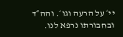יי׳ על הרעה וגו׳. והה״ד ובחבורתו נרפא לנו.